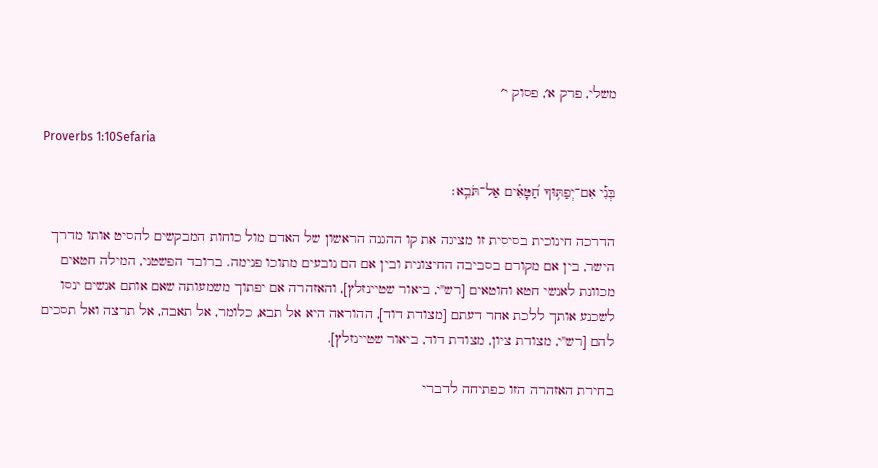משלי, פרק א׳, פסוק י׳

Proverbs 1:10Sefaria

בְּנִ֡י אִם־יְפַתּ֥וּךָ חַ֝טָּאִ֗ים אַל־תֹּבֵֽא׃

הדרכה חינוכית בסיסית זו מציגה את קו ההגנה הראשון של האדם מול כוחות המבקשים להסיט אותו מדרך הישר, בין אם מקורם בסביבה החיצונית ובין אם הם נובעים מתוכו פנימה. ברובד הפשטני, המילה חטאים מכוונת לאנשי חטא וחוטאים [רש"י, ביאור שטיינזלץ], והאזהרה אם יפתוך משמעותה שאם אותם אנשים ינסו לשכנע אותך ללכת אחר דעתם [מצודת דוד], ההוראה היא אל תבא, כלומר, אל תאבה, אל תרצה ואל תסכים להם [רש"י, מצודת ציון, מצודת דוד, ביאור שטיינזלץ].

בחירת האזהרה הזו כפתיחה לדברי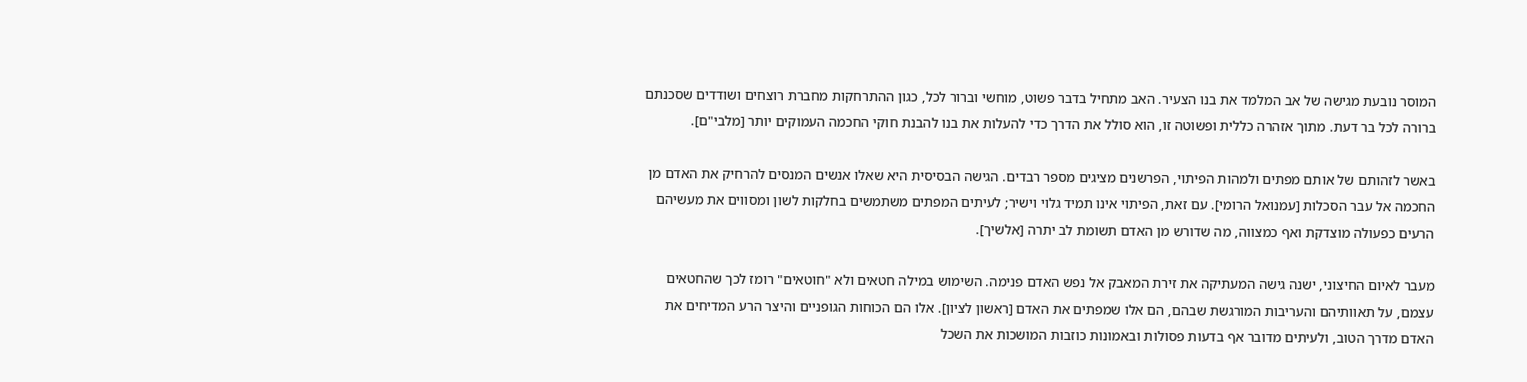המוסר נובעת מגישה של אב המלמד את בנו הצעיר. האב מתחיל בדבר פשוט, מוחשי וברור לכל, כגון ההתרחקות מחברת רוצחים ושודדים שסכנתם ברורה לכל בר דעת. מתוך אזהרה כללית ופשוטה זו, הוא סולל את הדרך כדי להעלות את בנו להבנת חוקי החכמה העמוקים יותר [מלבי"ם].

באשר לזהותם של אותם מפתים ולמהות הפיתוי, הפרשנים מציגים מספר רבדים. הגישה הבסיסית היא שאלו אנשים המנסים להרחיק את האדם מן החכמה אל עבר הסכלות [עמנואל הרומי]. עם זאת, הפיתוי אינו תמיד גלוי וישיר; לעיתים המפתים משתמשים בחלקות לשון ומסווים את מעשיהם הרעים כפעולה מוצדקת ואף כמצווה, מה שדורש מן האדם תשומת לב יתרה [אלשיך].

מעבר לאיום החיצוני, ישנה גישה המעתיקה את זירת המאבק אל נפש האדם פנימה. השימוש במילה חטאים ולא "חוטאים" רומז לכך שהחטאים עצמם, על תאוותיהם והעריבות המורגשת שבהם, הם אלו שמפתים את האדם [ראשון לציון]. אלו הם הכוחות הגופניים והיצר הרע המדיחים את האדם מדרך הטוב, ולעיתים מדובר אף בדעות פסולות ובאמונות כוזבות המושכות את השכל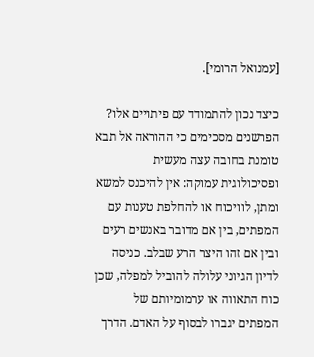[עמנואל הרומי].

כיצד נכון להתמודד עם פיתויים אלו? הפרשנים מסכימים כי ההוראה אל תבא טומנת בחובה עצה מעשית ופסיכולוגית עמוקה: אין להיכנס למשא ומתן, לוויכוח או להחלפת טענות עם המפתים, בין אם מדובר באנשים רעים ובין אם זהו היצר הרע שבלב. כניסה לדיון הגיוני עלולה להוביל למפלה, שכן כוח התאווה או ערמומיותם של המפתים יגברו לבסוף על האדם. הדרך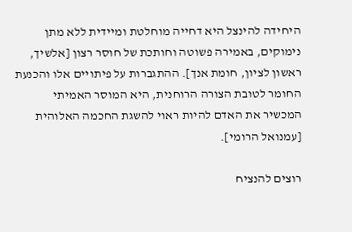היחידה להינצל היא דחייה מוחלטת ומיידית ללא מתן נימוקים, באמירה פשוטה וחותכת של חוסר רצון [אלשיך, ראשון לציון, חומת אנך]. ההתגברות על פיתויים אלו והכנעת החומר לטובת הצורה הרוחנית, היא המוסר האמיתי המכשיר את האדם להיות ראוי להשגת החכמה האלוהית [עמנואל הרומי].

רוצים להנציח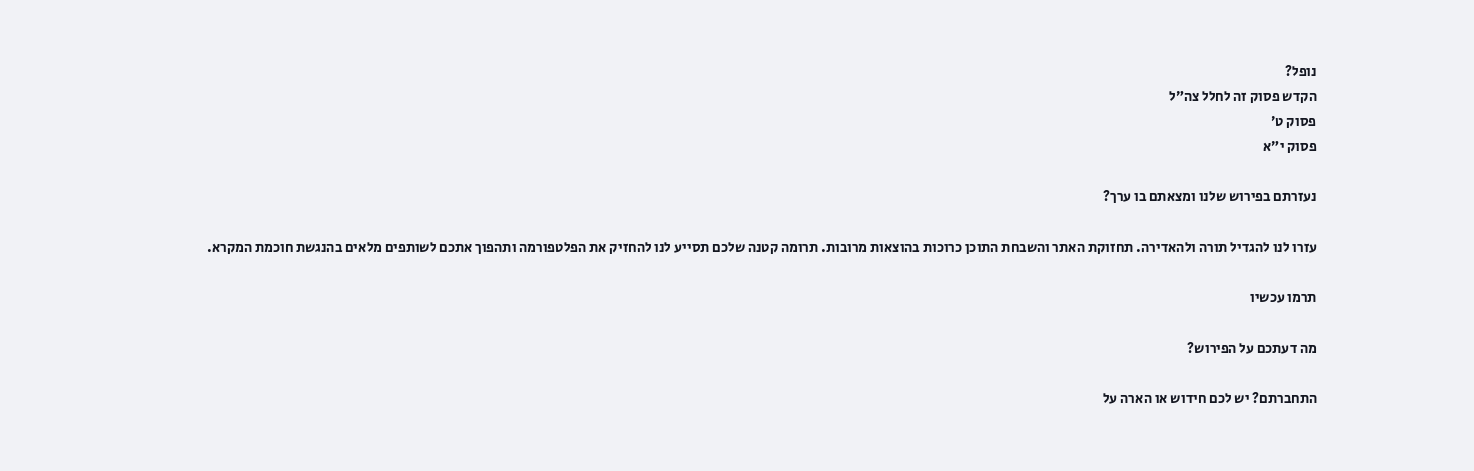נופל?
הקדש פסוק זה לחלל צה״ל
פסוק ט׳
פסוק י״א

נעזרתם בפירוש שלנו ומצאתם בו ערך?

עזרו לנו להגדיל תורה ולהאדירה. תחזוקת האתר והשבחת התוכן כרוכות בהוצאות מרובות. תרומה קטנה שלכם תסייע לנו להחזיק את הפלטפורמה ותהפוך אתכם לשותפים מלאים בהנגשת חוכמת המקרא.

תרמו עכשיו

מה דעתכם על הפירוש?

התחברתם? יש לכם חידוש או הארה על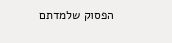הפסוק שלמדתם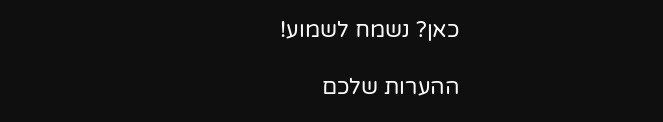כאן? נשמח לשמוע!

ההערות שלכם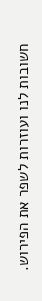חשובות לנו ועוזרות לשפר את הפירוש.